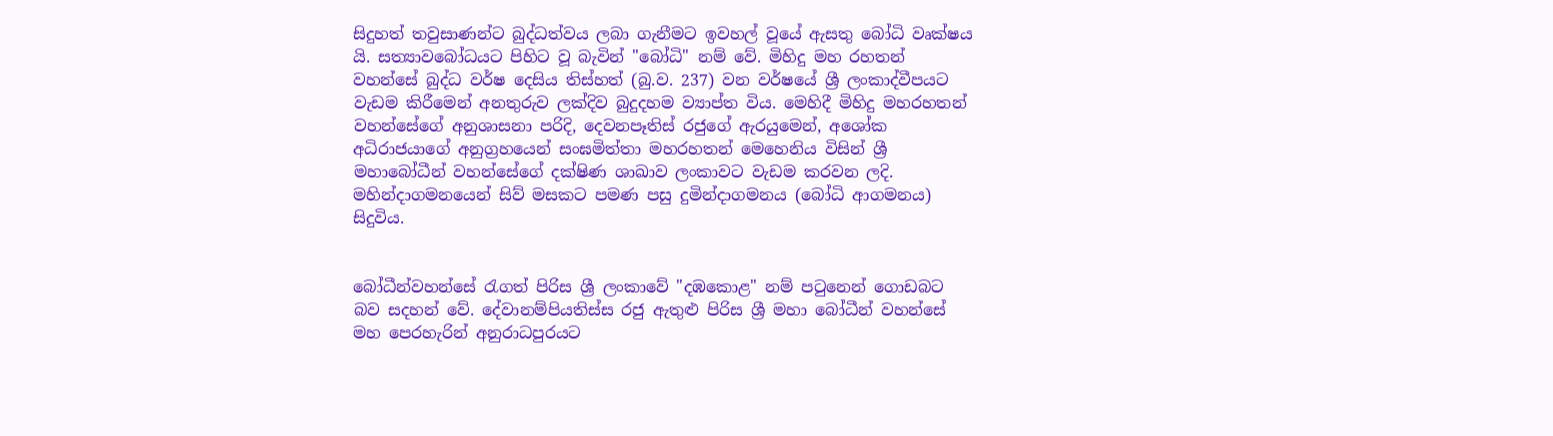සිදුහත් තවුසාණන්ට බුද්ධත්වය ලබා ගැනීමට ඉවහල් වූයේ ඇසතු බෝධි වෘක්ෂය යි. සත්‍යාවබෝධයට පිහිට වූ බැවින් "බෝධි" නම් වේ. මිහිදු මහ රහතන් වහන්සේ බුද්ධ වර්ෂ දෙසිය තිස්හත් (බු.ව. 237) වන වර්ෂයේ ශ්‍රී ලංකාද්වීපයට වැඩම කිරීමෙන් අනතුරුව ලක්දිව බුදුදහම ව්‍යාප්ත විය. මෙහිදී මිහිදු මහරහතන් වහන්සේගේ අනුශාසනා පරිදි, දෙවනපෑතිස් රජුගේ ඇරයුමෙන්, අශෝක අධිරාජයාගේ අනුග්‍රහයෙන් සංඝමිත්තා මහරහතන් මෙහෙනිය විසින් ශ්‍රී මහාබෝධීන් වහන්සේගේ දක්ෂිණ ශාඛාව ලංකාවට වැඩම කරවන ලදි. මහින්දාගමනයෙන් සිව් මසකට පමණ පසු දුමින්දාගමනය (බෝධි ආගමනය) සිදුවිය.


බෝධීන්වහන්සේ රැගත් පිරිස ශ්‍රී ලංකාවේ "දඹකොළ" නම් පටුනෙන් ගොඩබට බව සදහන් වේ. දේවානම්පියතිස්ස රජු ඇතුළු පිරිස ශ්‍රී මහා බෝධීන් වහන්සේ මහ පෙරහැරින් අනුරාධපුරයට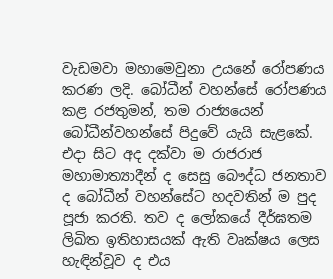වැඩමවා මහාමෙවුනා උයනේ රෝපණය කරණ ලදි. බෝධීන් වහන්සේ රෝපණය කළ රජතුමන්, තම රාජ්‍යයෙන් බෝධීන්වහන්සේ පිදුවේ යැයි සැළකේ. එදා සිට අද දක්වා ම රාජරාජ මහාමාත්‍යාදීන් ද සෙසු බෞද්ධ ජනතාව ද බෝධීන් වහන්සේට හදවතින් ම පුද පූජා කරති. තව ද ලෝකයේ දීර්ඝතම ලිඛිත ඉතිහාසයක් ඇති වෘක්ෂය ලෙස හැඳින්වූව ද එය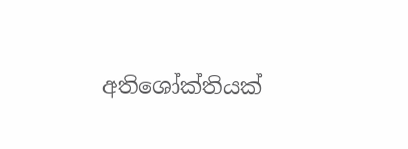අතිශෝක්තියක්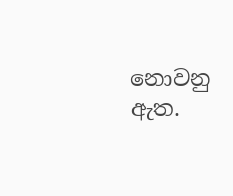නොවනු ඇත.